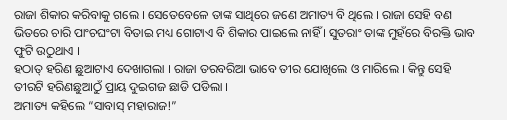ରାଜା ଶିକାର କରିବାକୁ ଗଲେ । ସେତେବେଳେ ତାଙ୍କ ସାଥିରେ ଜଣେ ଅମାତ୍ୟ ବି ଥିଲେ । ରାଜା ସେହି ବଣ ଭିତରେ ଚାରି ପାଂଚଘଂଟା ବିତାଇ ମଧ୍ୟ ଗୋଟାଏ ବି ଶିକାର ପାଇଲେ ନାହିଁ । ସୁତରାଂ ତାଙ୍କ ମୁହଁରେ ବିରକ୍ତି ଭାବ ଫୁଟି ଉଠୁଥାଏ ।
ହଠାତ୍ ହରିଣ ଛୁଆଟାଏ ଦେଖାଗଲା । ରାଜା ତରବରିଆ ଭାବେ ତୀର ଯୋଖିଲେ ଓ ମାରିଲେ । କିନ୍ତୁ ସେହି ତୀରଟି ହରିଣଛୁଆଠୁଁ ପ୍ରାୟ ଦୁଇଗଜ ଛାଡି ପଡିଲା ।
ଅମାତ୍ୟ କହିଲେ “ସାବାସ୍ ମହାରାଜ!”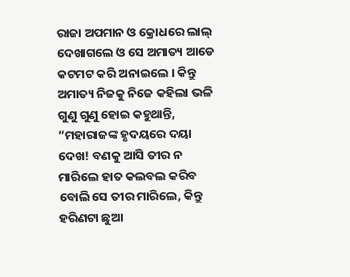ରାଜା ଅପମାନ ଓ କ୍ରୋଧରେ ଲାଲ୍ ଦେଖାଗଲେ ଓ ସେ ଅମାତ୍ୟ ଆଡେ କଟମଟ କରି ଅନାଇଲେ । କିନ୍ତୁ ଅମାତ୍ୟ ନିଜକୁ ନିଜେ କହିଲା ଭଳି ଗୁଣୁ ଗୁଣୁ ହୋଇ କହୁଥାନ୍ତି, “ମହାରାଜଙ୍କ ହୃଦୟରେ ଦୟା ଦେଖ! ବଣକୁ ଆସି ତୀର ନ ମାରିଲେ ହାତ କଲବଲ କରିବ ବୋଲି ସେ ତୀର ମାରିଲେ, କିନ୍ତୁ ହରିଣଟା ଛୁଆ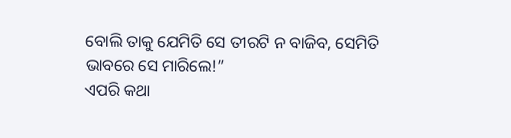ବୋଲି ତାକୁ ଯେମିତି ସେ ତୀରଟି ନ ବାଜିବ, ସେମିତି ଭାବରେ ସେ ମାରିଲେ!”
ଏପରି କଥା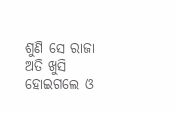ଶୁଣି ସେ ରାଜା ଅତି ଖୁସି ହୋଇଗଲେ ଓ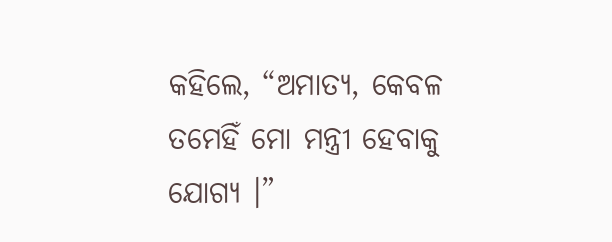କହିଲେ, “ଅମାତ୍ୟ, କେବଳ ତମେହିଁ ମୋ ମନ୍ତ୍ରୀ ହେବାକୁ ଯୋଗ୍ୟ ।”